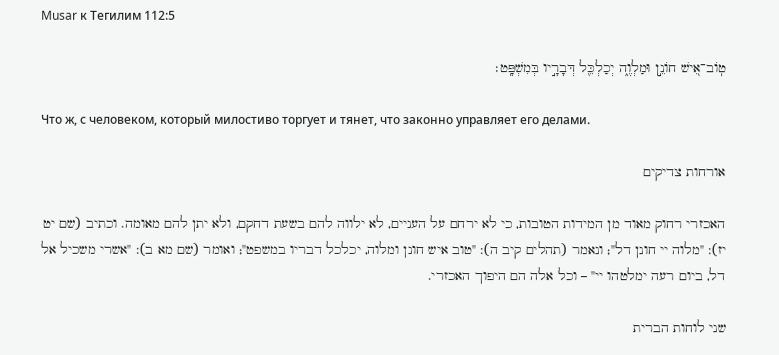Musar к Тегилим 112:5

טֽוֹב־אִ֭ישׁ חוֹנֵ֣ן וּמַלְוֶ֑ה יְכַלְכֵּ֖ל דְּבָרָ֣יו בְּמִשְׁפָּֽט׃

Что ж, с человеком, который милостиво торгует и тянет, что законно управляет его делами.

אורחות צדיקים

האכזרי רחוק מאוד מן המידות הטובות, כי לא ירחם על העניים, לא ילווה להם בשעת דחקם, ולא יתן להם מאומה. וכתיב (שם יט יז): "מלוה יי חונן דל"; ונאמר (תהלים קיב ה): "טוב איש חונן ומלוה, יכלכל דבריו במשפט"; ואומר (שם מא ב): "אשרי משכיל אל דל, ביום רעה ימלטהו יי" – וכל אלה הם היפוך האכזרי.

שני לוחות הברית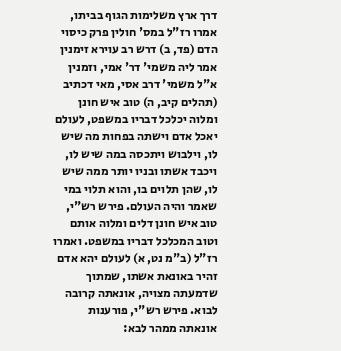דרך ארץ משלימות הגוף בביתו, אמרו רז"ל במס' חולין פרק כיסוי הדם (פד, ב) דרש רב עוירא זימנין אמר ליה משמי' דר' אמי, וזמנין א"ל משמי' דרב אסי, מאי דכתיב (תהלים קיב, ה) טוב איש חונן ומלוה יכלכל דבריו במשפט, לעולם יאכל אדם וישתה בפחות מה שיש לו, וילבוש ויתכסה במה שיש לו, ויכבד אשתו ובניו יותר ממה שיש לו, שהן תלוים בו, והוא תלוי במי שאמר והיה העולם. פירש רש"י, טוב איש חונן דלים ומלוה אותם וטוב המכלכל דבריו במשפט. ואמרו רז"ל (ב"מ נט, א) לעולם יהא אדם זהיר באונאת אשתו, שמתוך שדמעתה מצויה, אונאתה קרובה לבוא. פירש רש"י, פורענות אונאתה ממהר לבא: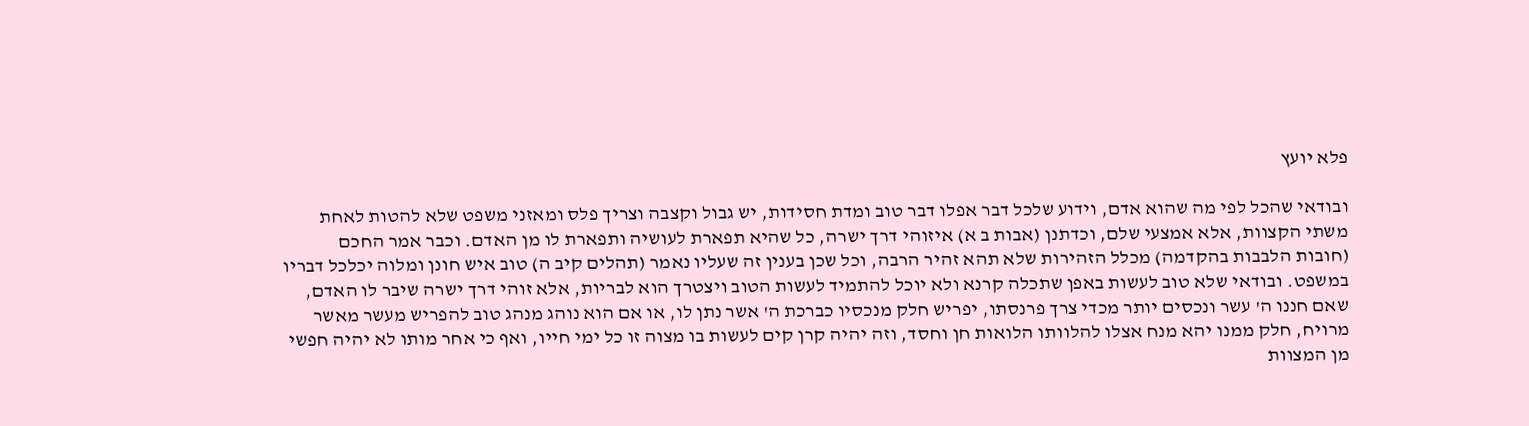פלא יועץ

ובודאי שהכל לפי מה שהוא אדם, וידוע שלכל דבר אפלו דבר טוב ומדת חסידות, יש גבול וקצבה וצריך פלס ומאזני משפט שלא להטות לאחת משתי הקצוות, אלא אמצעי שלם, וכדתנן (אבות ב א) איזוהי דרך ישרה, כל שהיא תפארת לעושיה ותפארת לו מן האדם. וכבר אמר החכם (חובות הלבבות בהקדמה) מכלל הזהירות שלא תהא זהיר הרבה, וכל שכן בענין זה שעליו נאמר (תהלים קיב ה) טוב איש חונן ומלוה יכלכל דבריו במשפט. ובודאי שלא טוב לעשות באפן שתכלה קרנא ולא יוכל להתמיד לעשות הטוב ויצטרך הוא לבריות, אלא זוהי דרך ישרה שיבר לו האדם, שאם חננו ה' עשר ונכסים יותר מכדי צרך פרנסתו, יפריש חלק מנכסיו כברכת ה' אשר נתן לו, או אם הוא נוהג מנהג טוב להפריש מעשר מאשר מרויח, חלק ממנו יהא מנח אצלו להלוותו הלואות חן וחסד, וזה יהיה קרן קים לעשות בו מצוה זו כל ימי חייו, ואף כי אחר מותו לא יהיה חפשי מן המצוות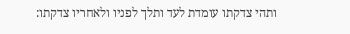ותהי צדקתו עומדת לעד ותלך לפניו ולאחריו צדקתו: